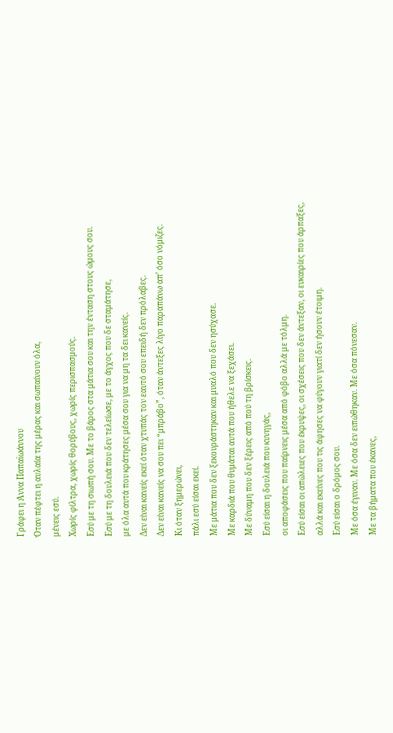Γράφει η Άννα Παπαϊωάννου
Όταν πέφτει η αυλαία της μέρας και σωπαίνουν όλα,
μένεις εσύ.
Χωρίς φίλτρα, χωρίς θορύβους, χωρίς περισπασμούς.
Εσύ με τη σιωπή σου. Με το βάρος στα μάτια σου και την ένταση στους ώμους σου.
Εσύ με τη δουλειά που δεν τελείωσε, με το άγχος που δε σταμάτησε,
με όλα αυτά που κράτησες μέσα σου για να μη τα δει κανείς.
Δεν είναι κανείς εκεί όταν χτυπάς τον εαυτό σου επειδή δεν πρόλαβες.
Δεν είναι κανείς να σου πει “μπράβο”, όταν άντεξες λίγο παραπάνω απ’ όσο νόμιζες.
Κι όταν ξημερώνει,
πάλι εσύ είσαι εκεί.
Με μάτια που δεν ξεκουράστηκαν και μυαλό που δεν ησύχασε.
Με καρδιά που θυμάται αυτά που ήθελε να ξεχάσει.
Με δύναμη που δεν ξέρεις από πού τη βρίσκεις.
Εσύ είσαι η δουλειά που κυνηγάς,
οι αποφάσεις που παίρνεις μέσα από φόβο αλλά με τόλμη.
Εσύ είσαι οι απώλειες που έκρυψες, οι σχέσεις που δεν άντεξαν, οι ευκαιρίες που άρπαξες,
αλλά και εκείνες που τις άφησες να φύγουν γιατί δεν ήσουν έτοιμη.
Εσύ είσαι ο δρόμος σου.
Με όσα έγιναν. Με όσα δεν ειπώθηκαν. Με όσα πόνεσαν.
Με τα βήματα που έκανες,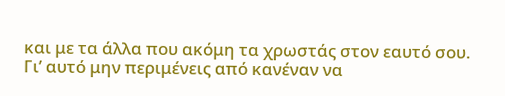και με τα άλλα που ακόμη τα χρωστάς στον εαυτό σου.
Γι’ αυτό μην περιμένεις από κανέναν να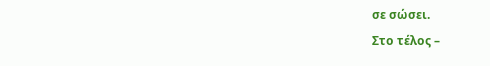σε σώσει.
Στο τέλος –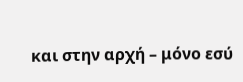και στην αρχή – μόνο εσύ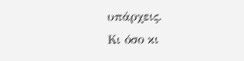υπάρχεις.
Κι όσο κι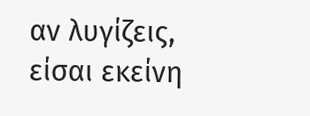αν λυγίζεις,
είσαι εκείνη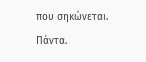που σηκώνεται.
Πάντα.